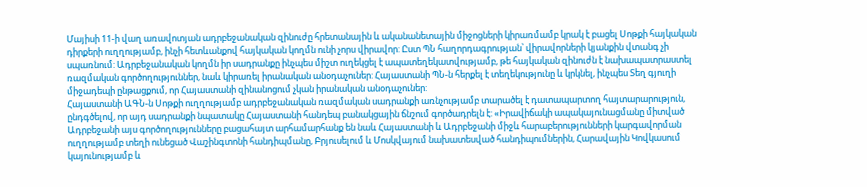Մայիսի 11-ի վաղ առավոտյան ադրբեջանական զինուժը հրետանային և ականանետային միջոցների կիրառմամբ կրակ է բացել Սոթքի հայկական դիրքերի ուղղությամբ, ինչի հետևանքով հայկական կողմն ունի չորս վիրավոր: Ըստ ՊՆ հաղորդագրության՝ վիրավորների կյանքին վտանգ չի սպառնում: Ադրբեջանական կողմն իր սադրանքը ինչպես միշտ ուղեկցել է ապատեղեկատվությամբ, թե հայկական զինուժն է նախապատրաստել ռազմական գործողություններ, նաև կիրառել իրանական անօդաչուներ: Հայաստանի ՊՆ-ն հերքել է տեղեկությունը և կրկնել, ինչպես Տեղ գյուղի միջադեպի ընթացքում, որ Հայաստանի զինանոցում չկան իրանական անօդաչուներ:
Հայաստանի ԱԳՆ-ն Սոթքի ուղղությամբ ադրբեջանական ռազմական սադրանքի առնչությամբ տարածել է դատապարտող հայտարարություն, ընդգծելով, որ այդ սադրանքի նպատակը Հայաստանի հանդեպ բանակցային ճնշում գործադրելն է: «Իրավիճակի ապակայունացմանը միտված Ադրբեջանի այս գործողությունները բացահայտ արհամարհանք են նաև Հայաստանի և Ադրբեջանի միջև հարաբերությունների կարգավորման ուղղությամբ տեղի ունեցած Վաշինգտոնի հանդիպմանը, Բրյուսելում և Մոսկվայում նախատեսված հանդիպումներին, Հարավային Կովկասում կայունությամբ և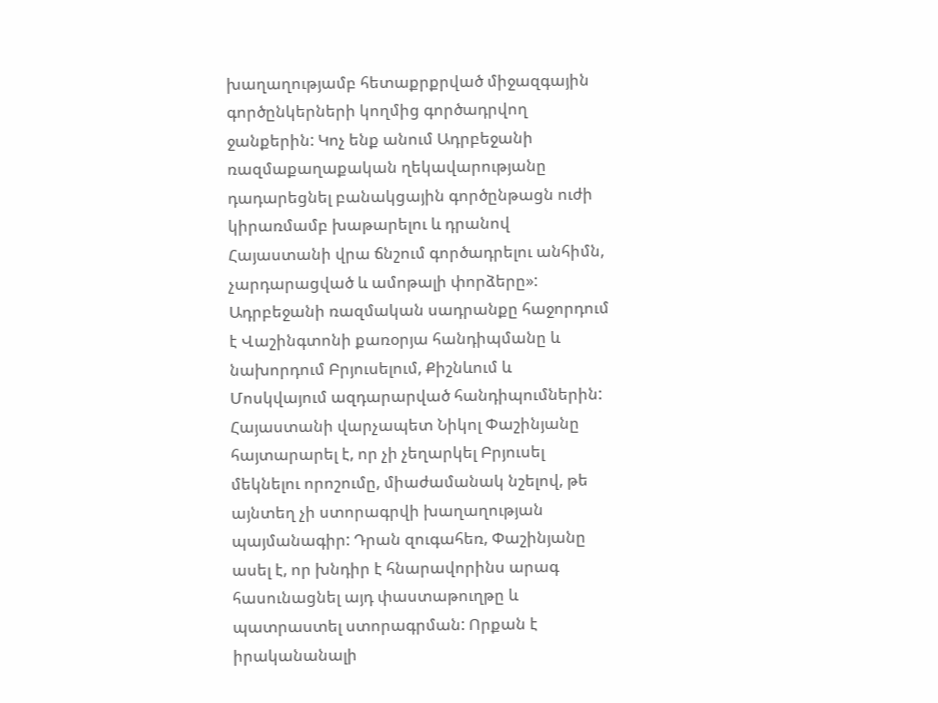խաղաղությամբ հետաքրքրված միջազգային գործընկերների կողմից գործադրվող ջանքերին: Կոչ ենք անում Ադրբեջանի ռազմաքաղաքական ղեկավարությանը դադարեցնել բանակցային գործընթացն ուժի կիրառմամբ խաթարելու և դրանով Հայաստանի վրա ճնշում գործադրելու անհիմն, չարդարացված և ամոթալի փորձերը»:
Ադրբեջանի ռազմական սադրանքը հաջորդում է Վաշինգտոնի քառօրյա հանդիպմանը և նախորդում Բրյուսելում, Քիշնևում և Մոսկվայում ազդարարված հանդիպումներին: Հայաստանի վարչապետ Նիկոլ Փաշինյանը հայտարարել է, որ չի չեղարկել Բրյուսել մեկնելու որոշումը, միաժամանակ նշելով, թե այնտեղ չի ստորագրվի խաղաղության պայմանագիր: Դրան զուգահեռ, Փաշինյանը ասել է, որ խնդիր է հնարավորինս արագ հասունացնել այդ փաստաթուղթը և պատրաստել ստորագրման: Որքան է իրականանալի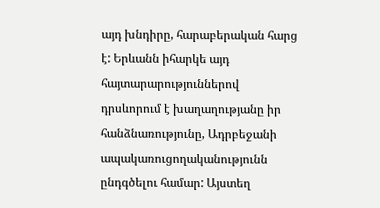այդ խնդիրը, հարաբերական հարց է: Երևանն իհարկե այդ հայտարարություններով դրսևորում է խաղաղությանը իր հանձնառությունը, Ադրբեջանի ապակառուցողականությունն ընդգծելու համար: Այստեղ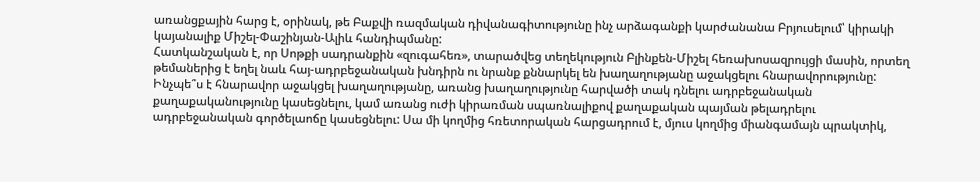առանցքային հարց է, օրինակ, թե Բաքվի ռազմական դիվանագիտությունը ինչ արձագանքի կարժանանա Բրյուսելում՝ կիրակի կայանալիք Միշել-Փաշինյան-Ալիև հանդիպմանը:
Հատկանշական է, որ Սոթքի սադրանքին «զուգահեռ», տարածվեց տեղեկություն Բլինքեն-Միշել հեռախոսազրույցի մասին, որտեղ թեմաներից է եղել նաև հայ-ադրբեջանական խնդիրն ու նրանք քննարկել են խաղաղությանը աջակցելու հնարավորությունը: Ինչպե՞ս է հնարավոր աջակցել խաղաղությանը, առանց խաղաղությունը հարվածի տակ դնելու ադրբեջանական քաղաքականությունը կասեցնելու, կամ առանց ուժի կիրառման սպառնալիքով քաղաքական պայման թելադրելու ադրբեջանական գործելաոճը կասեցնելու: Սա մի կողմից հռետորական հարցադրում է, մյուս կողմից միանգամայն պրակտիկ,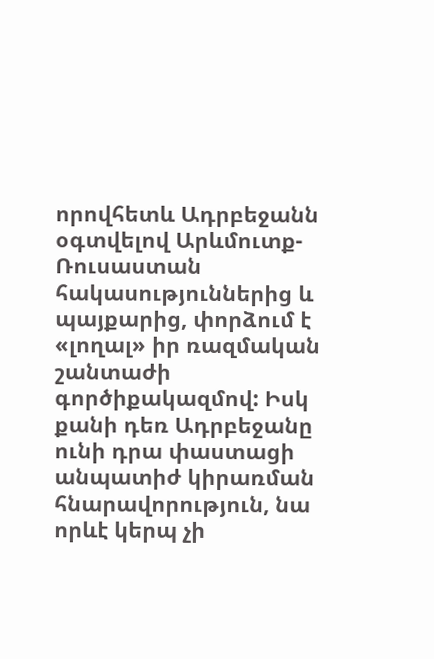որովհետև Ադրբեջանն օգտվելով Արևմուտք-Ռուսաստան հակասություններից և պայքարից, փորձում է «լողալ» իր ռազմական շանտաժի գործիքակազմով: Իսկ քանի դեռ Ադրբեջանը ունի դրա փաստացի անպատիժ կիրառման հնարավորություն, նա որևէ կերպ չի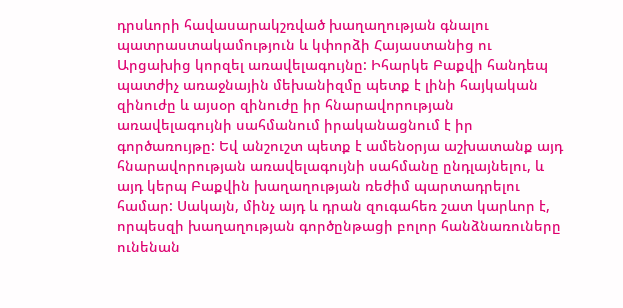դրսևորի հավասարակշռված խաղաղության գնալու պատրաստակամություն և կփորձի Հայաստանից ու Արցախից կորզել առավելագույնը: Իհարկե Բաքվի հանդեպ պատժիչ առաջնային մեխանիզմը պետք է լինի հայկական զինուժը և այսօր զինուժը իր հնարավորության առավելագույնի սահմանում իրականացնում է իր գործառույթը: Եվ անշուշտ պետք է ամենօրյա աշխատանք այդ հնարավորության առավելագույնի սահմանը ընդլայնելու, և այդ կերպ Բաքվին խաղաղության ռեժիմ պարտադրելու համար: Սակայն, մինչ այդ և դրան զուգահեռ շատ կարևոր է, որպեսզի խաղաղության գործընթացի բոլոր հանձնառուները ունենան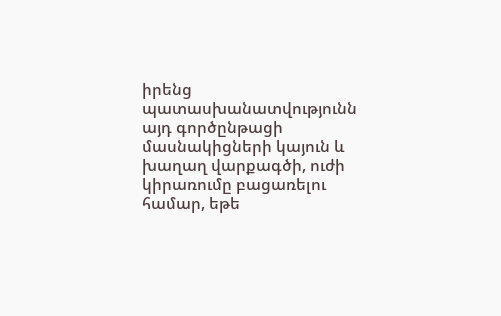իրենց պատասխանատվությունն այդ գործընթացի մասնակիցների կայուն և խաղաղ վարքագծի, ուժի կիրառումը բացառելու համար, եթե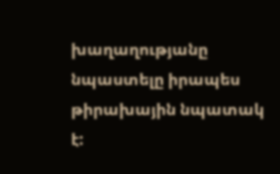խաղաղությանը նպաստելը իրապես թիրախային նպատակ է: